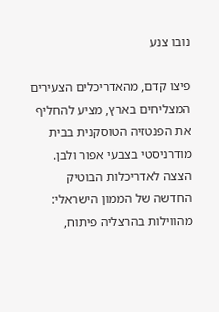נובו צנע

פיצו קדם, מהאדריכלים הצעירים המצליחים בארץ, מציע להחליף את הפנטזיה הטוסקנית בבית מודרניסטי בצבעי אפור ולבן. הצצה לאדריכלות הבוטיק החדשה של הממון הישראלי: מהווילות בהרצליה פיתוח,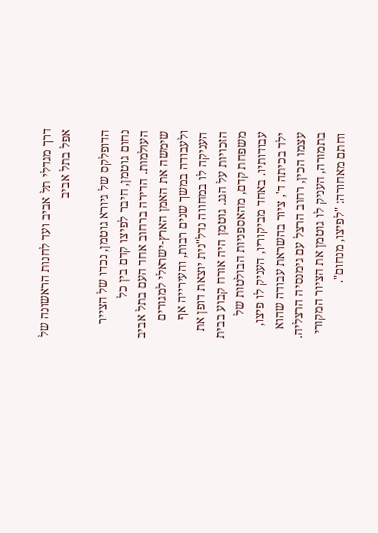דרך מגדלי תל אביב ועד לחנות הראשונה של אפל בתל אביב

הדופלקס של גיורא גוטמן, נכדו של הצייר נחום גוטמן, חיבר לפיצו קדם בין כל העולמות. הדירה ברחוב אחד העם בתל אביב שימשה את האמן הארץ-ישראלי למגורים ולעבודה במשך שנים רבות, והעירייה אף העניקה לו במחווה נדל"נית יוצאת דופן את הזכויות על הגג. גוטמן היה אורח קבוע בבית משפחת קדם, מהאספניות הבולטות של עבודותיו. באחד מביקוריו, העניק לו פיצו, ילד בכיתה ד', ציור בהשראת עבודה שהוא עצמו הכין, רחוב הרצל עם גימנסיה הרצליה. בתמורה, העניק לו גוטמן את הציור המקורי וחתם מאחורה: "לפיצו, מנחום".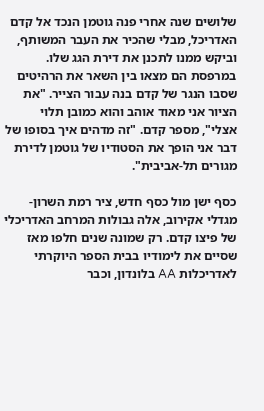שלושים שנה אחרי פנה גוטמן הנכד אל קדם האדריכל, מבלי שהכיר את העבר המשותף, וביקש ממנו לתכנן את דירת הגג שלו. במרפסת הם מצאו בין השאר את הרהיטים שסבו הנגר של קדם בנה עבור הצייר. "את הציור אני מאוד אוהב והוא כמובן תלוי אצלי", מספר קדם. "זה מדהים איך בסופו של דבר אני הופך את הסטודיו של גוטמן לדירת מגורים תל-אביבית".

כסף ישן מול כסף חדש, ציר רמת השרון-מגדלי אקירוב, אלה גבולות המרחב האדריכלי של פיצו קדם. רק שמונה שנים חלפו מאז שסיים את לימודיו בבית הספר היוקרתי לאדריכלות AA בלונדון, וכבר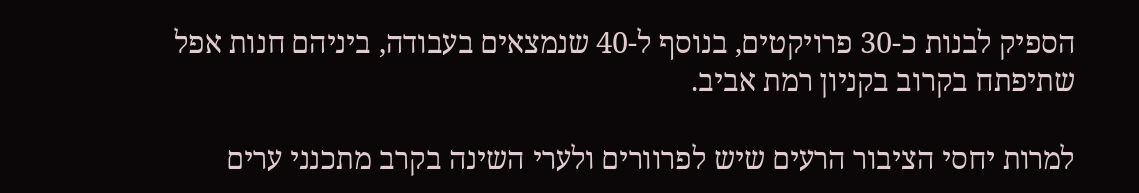הספיק לבנות כ-30 פרויקטים, בנוסף ל-40 שנמצאים בעבודה, ביניהם חנות אפל שתיפתח בקרוב בקניון רמת אביב.

למרות יחסי הציבור הרעים שיש לפרוורים ולערי השינה בקרב מתכנני ערים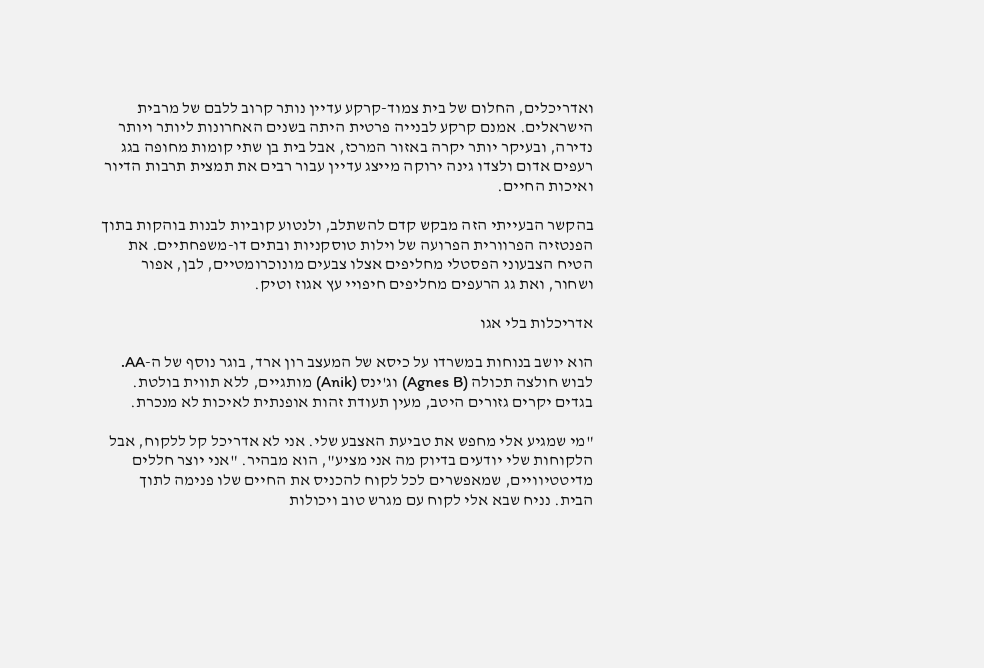ואדריכלים, החלום של בית צמוד-קרקע עדיין נותר קרוב ללבם של מרבית הישראלים. אמנם קרקע לבנייה פרטית היתה בשנים האחרונות ליותר ויותר נדירה, ובעיקר יותר יקרה באזור המרכז, אבל בית בן שתי קומות מחופה בגג רעפים אדום ולצדו גינה ירוקה מייצג עדיין עבור רבים את תמצית תרבות הדיור ואיכות החיים.

בהקשר הבעייתי הזה מבקש קדם להשתלב, ולנטוע קוביות לבנות בוהקות בתוך הפנטזיה הפרוורית הפרועה של וילות טוסקניות ובתים דו-משפחתיים. את הטיח הצבעוני הפסטלי מחליפים אצלו צבעים מונוכרומטיים, לבן, אפור ושחור, ואת גג הרעפים מחליפים חיפויי עץ אגוז וטיק.

אדריכלות בלי אגו

הוא יושב בנוחות במשרדו על כיסא של המעצב רון ארד, בוגר נוסף של ה-AA. לבוש חולצה תכולה (Agnes B) וג'ינס (Anik) מותגיים, ללא תווית בולטת. בגדים יקרים גזורים היטב, מעין תעודת זהות אופנתית לאיכות לא מנכרת.

"מי שמגיע אלי מחפש את טביעת האצבע שלי. אני לא אדריכל קל ללקוח, אבל הלקוחות שלי יודעים בדיוק מה אני מציע", הוא מבהיר. "אני יוצר חללים מדיטטיוויים, שמאפשרים לכל לקוח להכניס את החיים שלו פנימה לתוך הבית. נניח שבא אלי לקוח עם מגרש טוב ויכולות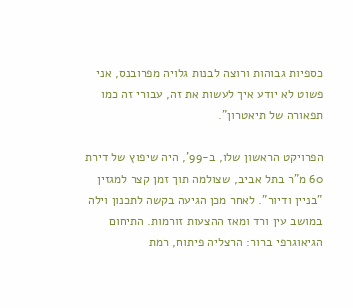כספיות גבוהות ורוצה לבנות גלויה מפרובנס, אני פשוט לא יודע איך לעשות את זה, עבורי זה כמו תפאורה של תיאטרון".

הפרויקט הראשון שלו, ב-99', היה שיפוץ של דירת 60 מ"ר בתל אביב, שצולמה תוך זמן קצר למגזין "בניין ודיור". לאחר מכן הגיעה בקשה לתכנון וילה במושב עין ורד ומאז ההצעות זורמות. התיחום הגיאוגרפי ברור: הרצליה פיתוח, רמת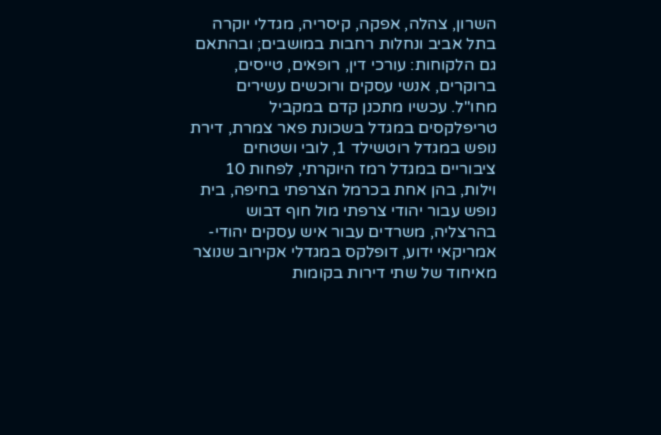השרון, צהלה, אפקה, קיסריה, מגדלי יוקרה בתל אביב ונחלות רחבות במושבים; ובהתאם גם הלקוחות: עורכי דין, רופאים, טייסים, ברוקרים, אנשי עסקים ורוכשים עשירים מחו"ל. עכשיו מתכנן קדם במקביל טריפלקסים במגדל בשכונת פאר צמרת, דירת נופש במגדל רוטשילד 1, לובי ושטחים ציבוריים במגדל רמז היוקרתי, לפחות 10 וילות, בהן אחת בכרמל הצרפתי בחיפה, בית נופש עבור יהודי צרפתי מול חוף דבוש בהרצליה, משרדים עבור איש עסקים יהודי-אמריקאי ידוע, דופלקס במגדלי אקירוב שנוצר מאיחוד של שתי דירות בקומות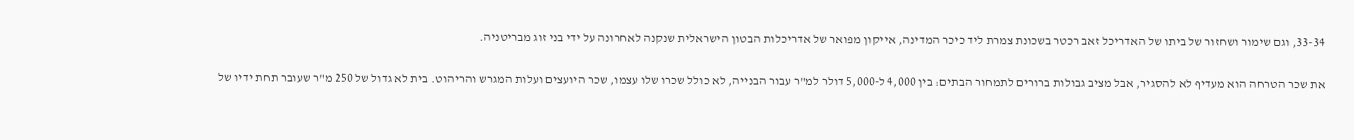33-34, וגם שימור ושחזור של ביתו של האדריכל זאב רכטר בשכונת צמרת ליד כיכר המדינה, אייקון מפואר של אדריכלות הבטון הישראלית שנקנה לאחרונה על ידי בני זוג מבריטניה.

את שכר הטרחה הוא מעדיף לא להסגיר, אבל מציב גבולות ברורים לתמחור הבתים: בין 4,000 ל-5,000 דולר למ"ר עבור הבנייה, לא כולל שכרו שלו עצמו, שכר היועצים ועלות המגרש והריהוט. בית לא גדול של 250 מ"ר שעובר תחת ידיו של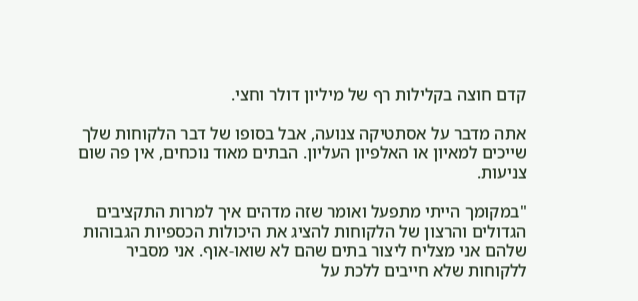קדם חוצה בקלילות רף של מיליון דולר וחצי.

אתה מדבר על אסתטיקה צנועה, אבל בסופו של דבר הלקוחות שלך שייכים למאיון או האלפיון העליון. הבתים מאוד נוכחים, אין פה שום צניעות.

"במקומך הייתי מתפעל ואומר שזה מדהים איך למרות התקציבים הגדולים והרצון של הלקוחות להציג את היכולות הכספיות הגבוהות שלהם אני מצליח ליצור בתים שהם לא שואו-אוף. אני מסביר ללקוחות שלא חייבים ללכת על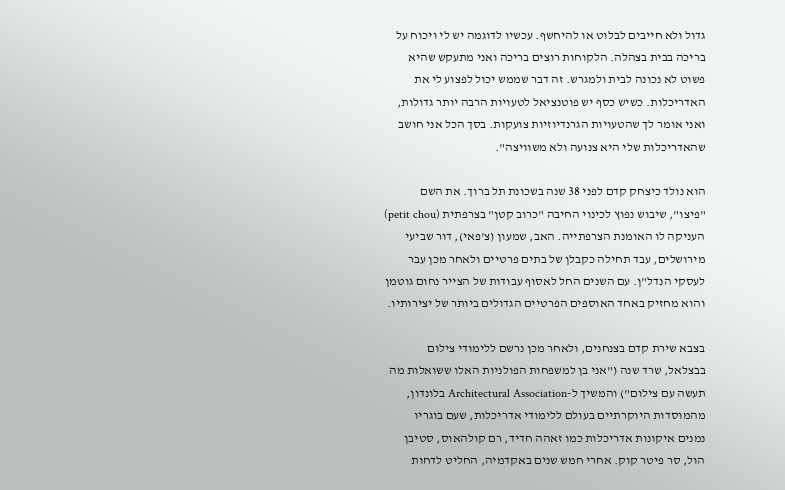גדול ולא חייבים לבלוט או להיחשף. עכשיו לדוגמה יש לי ויכוח על בריכה בבית בצהלה. הלקוחות רוצים בריכה ואני מתעקש שהיא פשוט לא נכונה לבית ולמגרש. זה דבר שממש יכול לפצוע לי את האדריכלות. כשיש כסף יש פוטנציאל לטעויות הרבה יותר גדולות, ואני אומר לך שהטעויות הגרנדיוזיות צועקות. בסך הכל אני חושב שהאדריכלות שלי היא צנועה ולא משוויצה".

הוא נולד כיצחק קדם לפני 38 שנה בשכונת תל ברוך. את השם "פיצו", שיבוש נפוץ לכינוי החיבה "כרוב קטן" בצרפתית (petit chou) העניקה לו האומנת הצרפתייה. האב, שמעון (צ'פאי), דור שביעי מירושלים, עבד תחילה כקבלן של בתים פרטיים ולאחר מכן עבר לעסקי הנדל"ן. עם השנים החל לאסוף עבודות של הצייר נחום גוטמן והוא מחזיק באחד האוספים הפרטיים הגדולים ביותר של יצירותיו.

בצבא שירת קדם בצנחנים, ולאחר מכן נרשם ללימודי צילום בבצלאל, שרד שנה ("אני בן למשפחות הפולניות האלו ששואלות מה תעשה עם צילום") והמשיך ל-Architectural Association בלונדון, מהמוסדות היוקרתיים בעולם ללימודי אדריכלות, שעם בוגריו נמנים איקונות אדריכלות כמו זאהה חדיד, רם קולהאוס, סטיבן הול, סר פיטר קוק. אחרי חמש שנים באקדמיה, החליט לדחות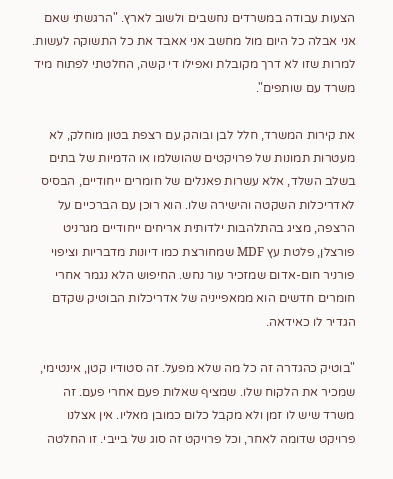הצעות עבודה במשרדים נחשבים ולשוב לארץ. "הרגשתי שאם אני אבלה כל היום מול מחשב אני אאבד את כל התשוקה לעשות. למרות שזו לא דרך מקובלת ואפילו די קשה, החלטתי לפתוח מיד משרד עם שותפים".

את קירות המשרד, חלל לבן ובוהק עם רצפת בטון מוחלק, לא מעטרות תמונות של פרויקטים שהושלמו או הדמיות של בתים בשלב השלד, אלא עשרות פאנלים של חומרים ייחודיים, הבסיס לאדריכלות השקטה והישירה שלו. הוא רוכן עם הברכיים על הרצפה, מציג בהתלהבות ילדותית אריחים ייחודיים מגרניט פורצלן, פלטת עץ MDF שמחורצת כמו דיונות מדבריות וציפוי פורניר חום-אדום שמזכיר עור נחש. החיפוש הלא נגמר אחרי חומרים חדשים הוא ממאפייניה של אדריכלות הבוטיק שקדם הגדיר לו כאידאה.

"בוטיק כהגדרה זה כל מה שלא מפעל. זה סטודיו קטן, אינטימי, שמכיר את הלקוח שלו. שמציף שאלות פעם אחרי פעם. זה משרד שיש לו זמן ולא מקבל כלום כמובן מאליו. אין אצלנו פרויקט שדומה לאחר, וכל פרויקט זה סוג של בייבי. זו החלטה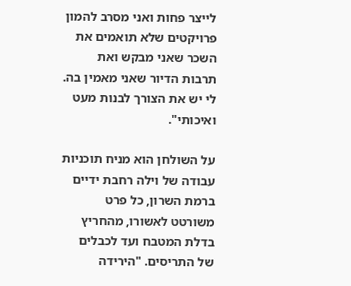לייצר פחות ואני מסרב להמון פרויקטים שלא תואמים את השכר שאני מבקש ואת תרבות הדיור שאני מאמין בה. לי יש את הצורך לבנות מעט ואיכותי".

על השולחן הוא מניח תוכניות עבודה של וילה רחבת ידיים ברמת השרון, כל פרט משורטט לאשורו, מהחריץ בדלת המטבח ועד לכבלים של התריסים. "הירידה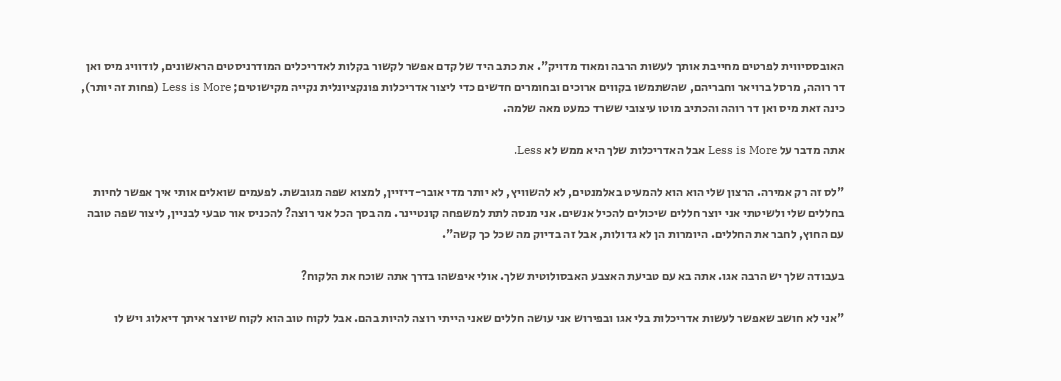האובססיווית לפרטים מחייבת אותך לעשות הרבה ומאוד מדויק". את כתב היד של קדם אפשר לקשור בקלות לאדריכלים המודרניסטים הראשונים, לודוויג מיס ואן דר רוהה, מרסל ברויאר וחבריהם, שהשתמשו בקווים ארוכים ובחומרים חדשים כדי ליצור אדריכלות פונקציונלית נקייה מקישוטים; Less is More (פחות זה יותר), כינה זאת מיס ואן דר רוהה והכתיב מוטו עיצובי ששרד כמעט מאה שלמה.

אתה מדבר על Less is More אבל האדריכלות שלך היא ממש לא Less.

"לס זה רק אמירה. הרצון שלי הוא הוא להמעיט באלמנטים, לא להשוויץ, לא יותר מדי אובר-דיזיין, למצוא שפה מגובשת. לפעמים שואלים אותי איך אפשר לחיות בחללים שלי ולשיטתי אני יוצר חללים שיכולים להכיל אנשים. אני מנסה לתת למשפחה קונטיינר. מה בסך הכל אני רוצה? להכניס אור טבעי לבניין, ליצור שפה טובה עם החוץ, לחבר את החללים. היומרות הן לא גדולות, אבל זה בדיוק מה שכל כך קשה".

בעבודה שלך יש הרבה אגו. אתה בא עם טביעת האצבע האבסולוטית שלך. אולי איפשהו בדרך אתה שוכח את הלקוח?

"אני לא חושב שאפשר לעשות אדריכלות בלי אגו ובפירוש אני עושה חללים שאני הייתי רוצה להיות בהם. אבל לקוח טוב הוא לקוח שיוצר איתך דיאלוג ויש לו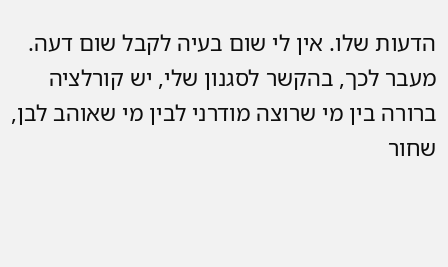הדעות שלו. אין לי שום בעיה לקבל שום דעה. מעבר לכך, בהקשר לסגנון שלי, יש קורלציה ברורה בין מי שרוצה מודרני לבין מי שאוהב לבן, שחור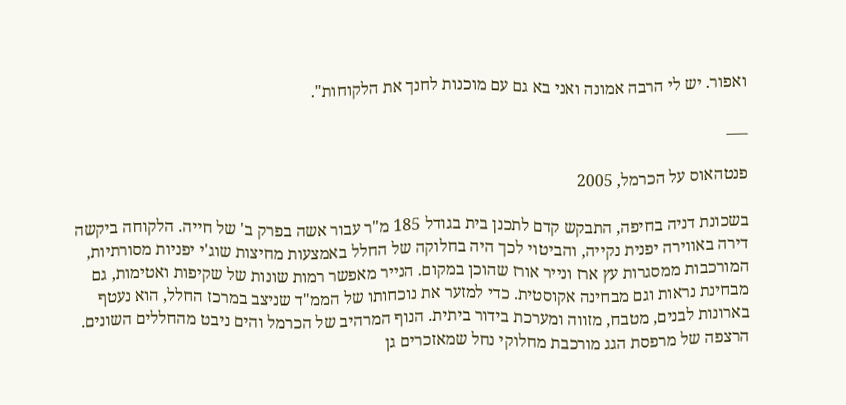ואפור. יש לי הרבה אמונה ואני בא גם עם מוכנות לחנך את הלקוחות".

___

פנטהאוס על הכרמל, 2005

בשכונת דניה בחיפה, התבקש קדם לתכנן בית בגודל 185 מ"ר עבור אשה בפרק ב' של חייה. הלקוחה ביקשה דירה באווירה יפנית נקייה, והביטוי לכך היה בחלוקה של החלל באמצעות מחיצות שוג'י יפניות מסורתיות, המורכבות ממסגרות עץ ארז ונייר אורז שהוכן במקום. הנייר מאפשר רמות שונות של שקיפות ואטימות, גם מבחינת נראות וגם מבחינה אקוסטית. כדי למזער את נוכחותו של הממ"ד שניצב במרכז החלל, הוא נעטף בארונות לבנים, מטבח, מזווה ומערכת בידור ביתית. הנוף המרהיב של הכרמל והים ניבט מהחללים השונים. הרצפה של מרפסת הגג מורכבת מחלוקי נחל שמאזכרים גן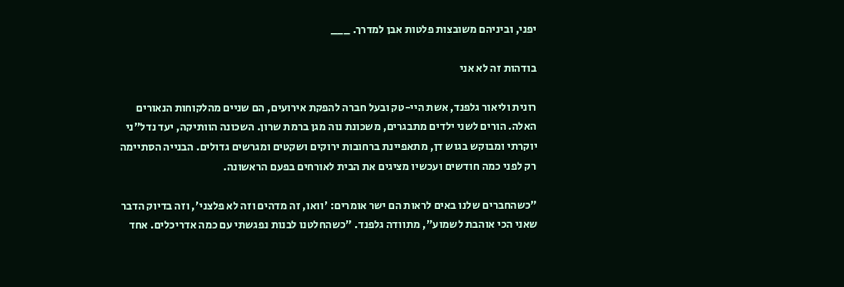יפני, וביניהם משובצות פלטות אבן למדרך. ___

בודהות זה לא אני

רונית וליאור גלפנד, אשת היי-טק ובעל חברה להפקת אירועים, הם שניים מהלקוחות הנאורים האלה. הורים לשני ילדים מתבגרים, משכונת נוה מגן ברמת שרון. השכונה הוותיקה, יעד נדל"ני יוקרתי ומבוקש בגוש דן, מתאפיינת ברחובות ירוקים ושקטים ומגרשים גדולים. הבנייה הסתיימה רק לפני כמה חודשים ועכשיו מציגים את הבית לאורחים בפעם הראשונה.

"כשהחברים שלנו באים לראות הם ישר אומרים: 'וואו, זה מדהים וזה לא פלצני', וזה בדיוק הדבר שאני הכי אוהבת לשמוע", מתוודה גלפנד. "כשהחלטנו לבנות נפגשתי עם כמה אדריכלים. אחד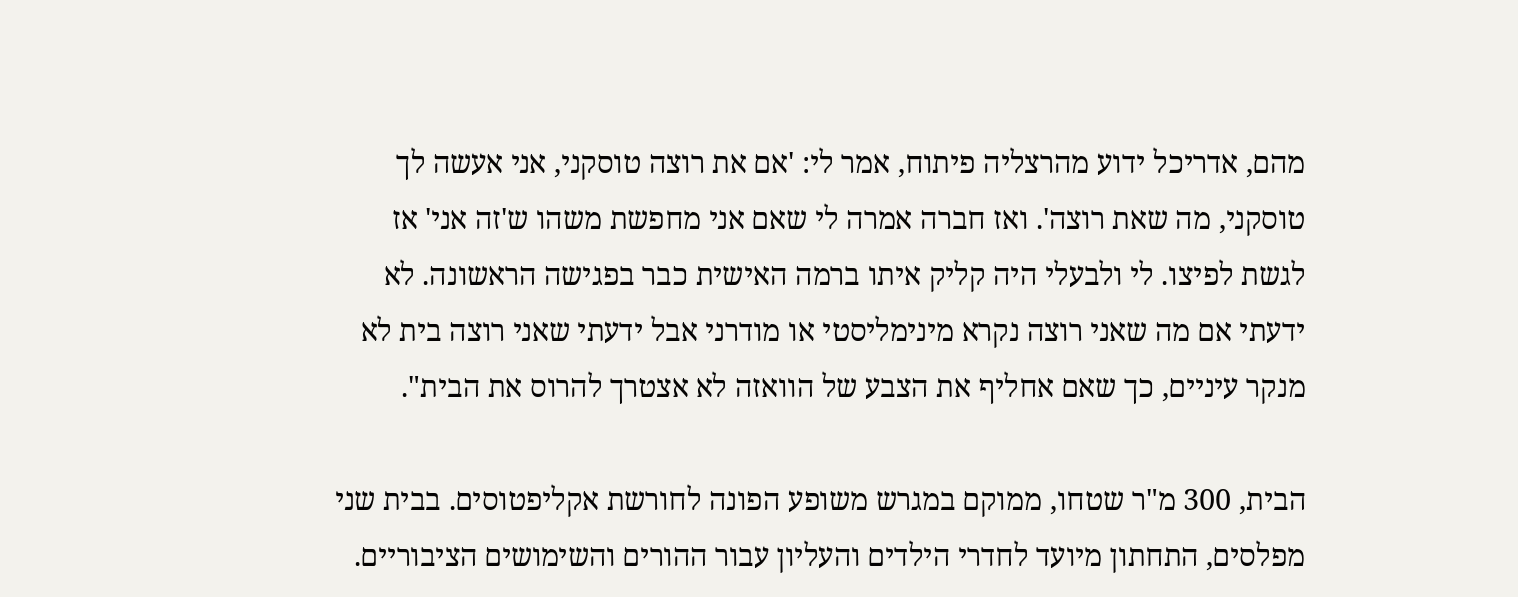מהם, אדריכל ידוע מהרצליה פיתוח, אמר לי: 'אם את רוצה טוסקני, אני אעשה לך טוסקני, מה שאת רוצה'. ואז חברה אמרה לי שאם אני מחפשת משהו ש'זה אני' אז לגשת לפיצו. לי ולבעלי היה קליק איתו ברמה האישית כבר בפגישה הראשונה. לא ידעתי אם מה שאני רוצה נקרא מינימליסטי או מודרני אבל ידעתי שאני רוצה בית לא מנקר עיניים, כך שאם אחליף את הצבע של הוואזה לא אצטרך להרוס את הבית".

הבית, 300 מ"ר שטחו, ממוקם במגרש משופע הפונה לחורשת אקליפטוסים. בבית שני מפלסים, התחתון מיועד לחדרי הילדים והעליון עבור ההורים והשימושים הציבוריים.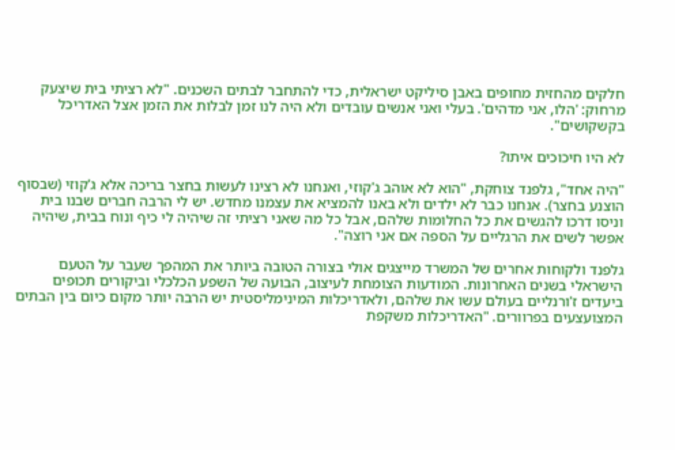חלקים מהחזית מחופים באבן סיליקט ישראלית, כדי להתחבר לבתים השכנים. "לא רציתי בית שיצעק מרחוק: 'הלו, אני מדהים'. בעלי ואני אנשים עובדים ולא היה לנו זמן לבלות את הזמן אצל האדריכל בקשקושים".

לא היו חיכוכים איתו?

"היה אחד", גלפנד צוחקת, "הוא לא אוהב ג'קוזי, ואנחנו לא רצינו לעשות בחצר בריכה אלא ג'קוזי (שבסוף הוצנע בחצר). אנחנו כבר לא ילדים ולא באנו להמציא את עצמנו מחדש. יש לי הרבה חברים שבנו בית וניסו דרכו להגשים את כל החלומות שלהם, אבל כל מה שאני רציתי זה שיהיה לי כיף ונוח בבית, שיהיה אפשר לשים את הרגליים על הספה אם אני רוצה".

גלפנד ולקוחות אחרים של המשרד מייצגים אולי בצורה הטובה ביותר את המהפך שעבר על הטעם הישראלי בשנים האחרונות. המודעות הצומחת לעיצוב, הבועה של השפע הכלכלי וביקורים תכופים ביעדים ז'ורנליים בעולם עשו את שלהם, ולאדריכלות המינימליסטית יש הרבה יותר מקום כיום בין הבתים המצועצעים בפרוורים. "האדריכלות משקפת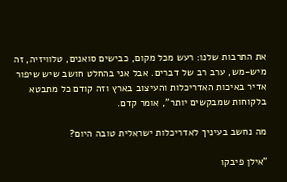את התרבות שלנו: רעש מכל מקום, כבישים סואנים, טלוויזיה, זה מיש-מש, ערב רב של דברים. אבל אני בהחלט חושב שיש שיפור אדיר באיכות האדריכלות והעיצוב בארץ וזה קודם כל מתבטא בלקוחות שמבקשים יותר", אומר קדם.

מה נחשב בעיניך לאדריכלות ישראלית טובה היום?

"אילן פיבקו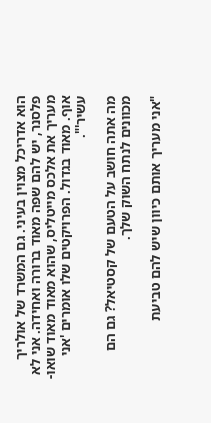הוא אדריכל מצוין בעיני. גם המשרד של אולריך פלסנר, יש להם שפה מאוד ברורה ואחידה. אני לא מעריך את אלכס מייטליס, שהוא מאוד מאוד שואו-אוף. מאוד בגדול. הפרויקטים שלו אומרים 'אני עשיר'".

מה אתה חושב על הטעם של קסטיאל? גם הם מכוונים לנתח השוק שלך.

"אני מעריך אותם כיוון שיש להם טביעת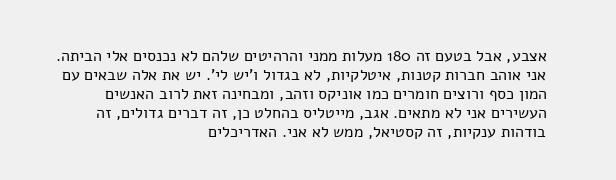אצבע, אבל בטעם זה 180 מעלות ממני והרהיטים שלהם לא נכנסים אלי הביתה. אני אוהב חברות קטנות, איטלקיות, לא בגדול ו'יש לי'. יש את אלה שבאים עם המון כסף ורוצים חומרים כמו אוניקס וזהב, ומבחינה זאת לרוב האנשים העשירים אני לא מתאים. אגב, מייטליס בהחלט כן, זה דברים גדולים, זה בודהות ענקיות, זה קסטיאל, ממש לא אני. האדריכלים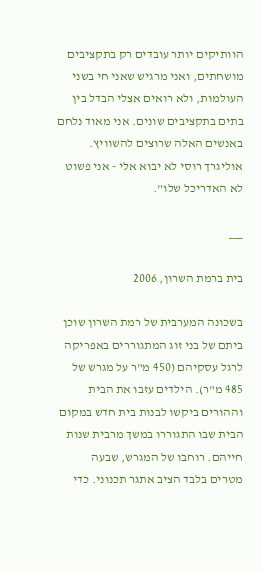הוותיקים יותר עובדים רק בתקציבים מושחתים, ואני מרגיש שאני חי בשני העולמות, ולא רואים אצלי הבדל בין בתים בתקציבים שונים. אני מאוד נלחם באנשים האלה שרוצים להשוויץ. אוליגרך רוסי לא יבוא אלי - אני פשוט לא האדריכל שלו".

___

בית ברמת השרון, 2006

בשכונה המערבית של רמת השרון שוכן ביתם של בני זוג המתגוררים באפריקה לרגל עסקיהם (450 מ"ר על מגרש של 485 מ"ר). הילדים עזבו את הבית וההורים ביקשו לבנות בית חדש במקום הבית שבו התגוררו במשך מרבית שנות חייהם. רוחבו של המגרש, שבעה מטרים בלבד הציב אתגר תכנוני. כדי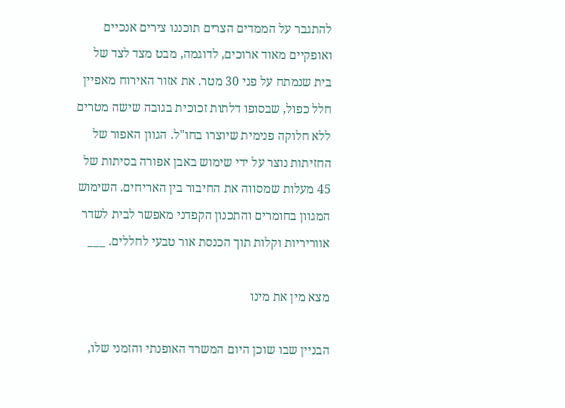להתגבר על הממדים הצרים תוכננו צירים אנכיים ואופקיים מאוד ארוכים, לדוגמה, מבט מצד לצד של בית שנמתח על פני 30 מטר. את אזור האירוח מאפיין חלל כפול, שבסופו דלתות זכוכית בגובה שישה מטרים ללא חלוקה פנימית שיוצרו בחו"ל. הגוון האפור של החזיתות נוצר על ידי שימוש באבן אפורה בסיתות של 45 מעלות שמסווה את החיבור בין האריחים. השימוש המגוון בחומרים והתכנון הקפדני מאפשר לבית לשדר אווריריות וקלות תוך הכנסת אור טבעי לחללים. ___

מצא מין את מינו

הבניין שבו שוכן היום המשרד האופנתי והזמני שלו,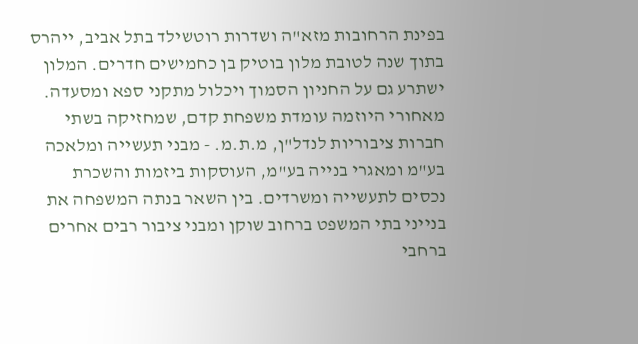בפינת הרחובות מזא"ה ושדרות רוטשילד בתל אביב, ייהרס בתוך שנה לטובת מלון בוטיק בן כחמישים חדרים. המלון ישתרע גם על החניון הסמוך ויכלול מתקני ספא ומסעדה. מאחורי היוזמה עומדת משפחת קדם, שמחזיקה בשתי חברות ציבוריות לנדל"ן, מ.ת.מ. - מבני תעשייה ומלאכה בע"מ ומאגרי בנייה בע"מ, העוסקות ביזמות והשכרת נכסים לתעשייה ומשרדים. בין השאר בנתה המשפחה את בנייני בתי המשפט ברחוב שוקן ומבני ציבור רבים אחרים ברחבי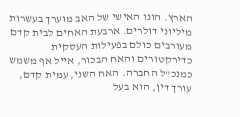הארץ. הונו האישי של האב מוערך בעשרות מיליוני דולרים. ארבעת האחים לבית קדם מעורבים כולם בפעילות העסקית כדירקטורים והאח הבכור, אייל אף משמש כמנכ"ל החברה. האח השני, עמית קדם, עורך דין, הוא בעל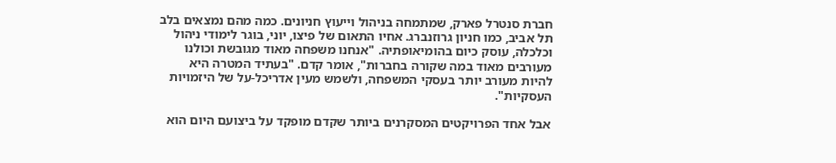חברת סנטרל פארק, שמתמחה בניהול וייעוץ חניונים. כמה מהם נמצאים בלב תל אביב, כמו חניון גרוזנברג. אחיו התאום של פיצו, יוני, בוגר לימודי ניהול וכלכלה, עוסק כיום בהומיאופתיה. "אנחנו משפחה מאוד מגובשת וכולנו מעורבים מאוד במה שקורה בחברות", אומר קדם. "בעתיד המטרה היא להיות מעורב יותר בעסקי המשפחה, ולשמש מעין אדריכל-על של היזמויות העסקיות".

אבל אחד הפרויקטים המסקרנים ביותר שקדם מופקד על ביצועם היום הוא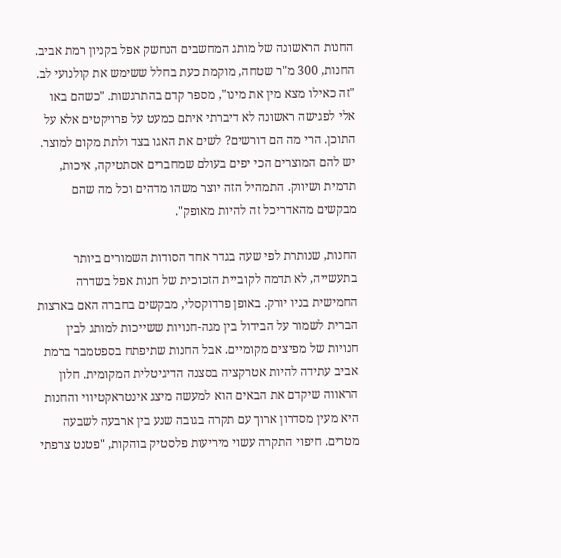החנות הראשונה של מותג המחשבים הנחשק אפל בקניון רמת אביב. החנות, 300 מ"ר שטחה, מוקמת כעת בחלל ששימש את קולנועי לב. "זה כאילו מצא מין את מינו", מספר קדם בהתרגשות. "כשהם באו אלי לפגישה ראשונה לא דיברתי איתם כמעט על פרויקטים אלא על התוכן. הרי מה הם דורשים? לשים את האגו בצד ולתת מקום למוצר. יש להם המוצרים הכי יפים בעולם שמחברים אסתטיקה, איכות, תדמית ושיווק. התמהיל הזה יוצר משהו מדהים וכל מה שהם מבקשים מהאדריכל זה להיות מאופק".

החנות, שנותרת לפי שעה בגדר אחד הסודות השמורים ביותר בתעשייה, לא תדמה לקוביית הזכוכית של חנות אפל בשדרה החמישית בניו יורק. באופן פרדוקסלי, מבקשים בחברה האם בארצות הברית לשמור על הבידול בין מגה-חנויות ששייכות למותג לבין חנויות של מפיצים מקומיים. אבל החנות שתיפתח בספטמבר ברמת אביב עתידה להיות אטרקציה בסצנה הדיגיטלית המקומית. חלון הראווה שיקדם את הבאים הוא למעשה מיצג אינטראקטיווי והחנות היא מעין מסדרון ארוך עם תקרה בגובה שנע בין ארבעה לשבעה מטרים. חיפוי התקרה עשוי מיריעות פלסטיק בוהקות, "פטנט צרפתי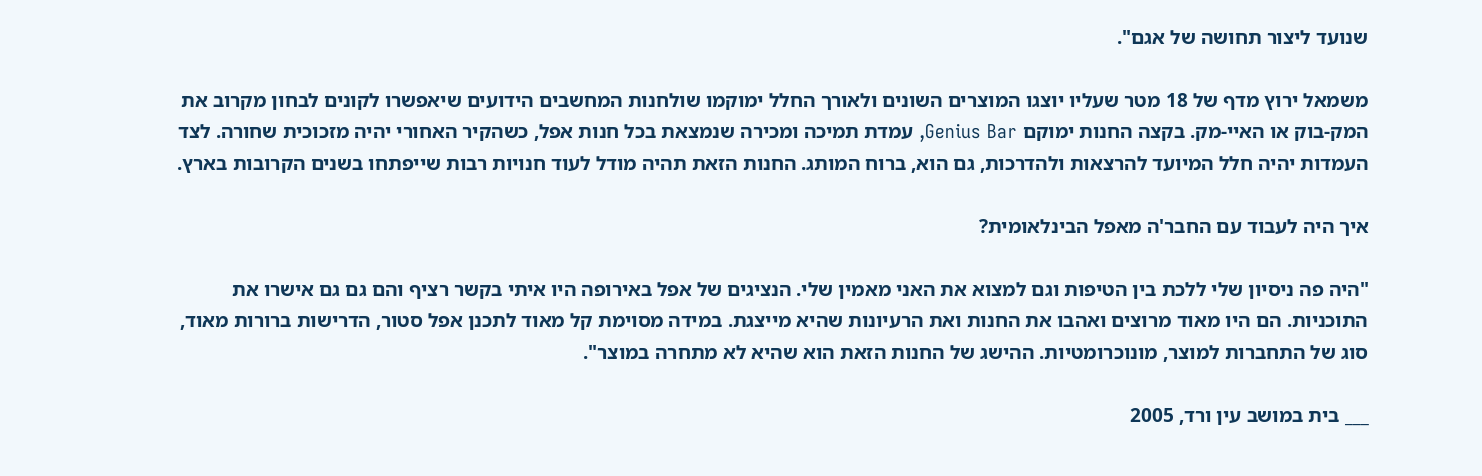שנועד ליצור תחושה של אגם".

משמאל ירוץ מדף של 18 מטר שעליו יוצגו המוצרים השונים ולאורך החלל ימוקמו שולחנות המחשבים הידועים שיאפשרו לקונים לבחון מקרוב את המק-בוק או האיי-מק. בקצה החנות ימוקם Genius Bar, עמדת תמיכה ומכירה שנמצאת בכל חנות אפל, כשהקיר האחורי יהיה מזכוכית שחורה. לצד העמדות יהיה חלל המיועד להרצאות ולהדרכות, גם הוא, ברוח המותג. החנות הזאת תהיה מודל לעוד חנויות רבות שייפתחו בשנים הקרובות בארץ.

איך היה לעבוד עם החבר'ה מאפל הבינלאומית?

"היה פה ניסיון שלי ללכת בין הטיפות וגם למצוא את האני מאמין שלי. הנציגים של אפל באירופה היו איתי בקשר רציף והם גם גם אישרו את התוכניות. הם היו מאוד מרוצים ואהבו את החנות ואת הרעיונות שהיא מייצגת. במידה מסוימת קל מאוד לתכנן אפל סטור, הדרישות ברורות מאוד, סוג של התחברות למוצר, מונוכרומטיות. ההישג של החנות הזאת הוא שהיא לא מתחרה במוצר".

___ בית במושב עין ורד, 2005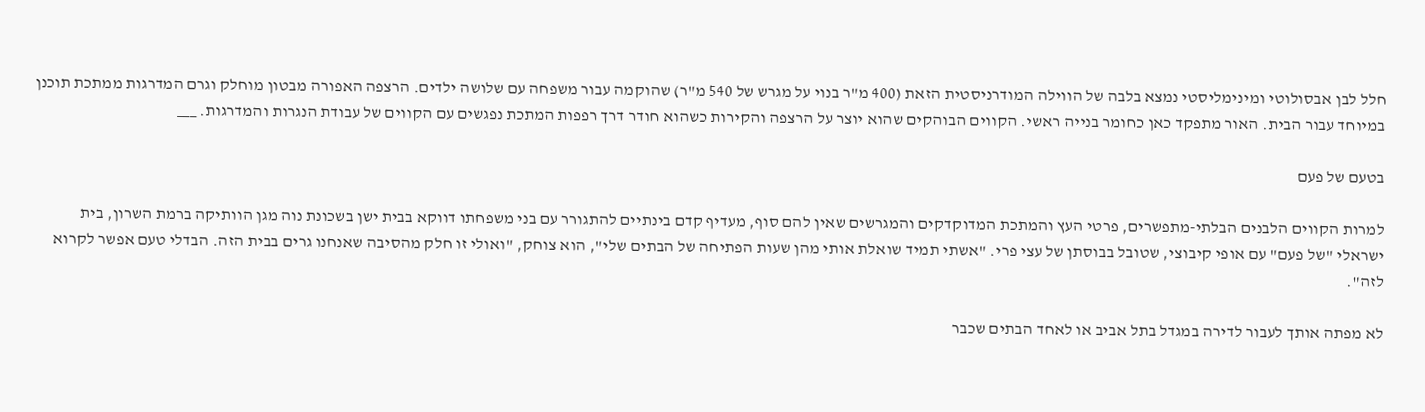חלל לבן אבסולוטי ומינימליסטי נמצא בלבה של הווילה המודרניסטית הזאת (400 מ"ר בנוי על מגרש של 540 מ"ר) שהוקמה עבור משפחה עם שלושה ילדים. הרצפה האפורה מבטון מוחלק וגרם המדרגות ממתכת תוכנן במיוחד עבור הבית. האור מתפקד כאן כחומר בנייה ראשי. הקווים הבוהקים שהוא יוצר על הרצפה והקירות כשהוא חודר דרך רפפות המתכת נפגשים עם הקווים של עבודת הנגרות והמדרגות. ___

בטעם של פעם

למרות הקווים הלבנים הבלתי-מתפשרים, פרטי העץ והמתכת המדוקדקים והמגרשים שאין להם סוף, מעדיף קדם בינתיים להתגורר עם בני משפחתו דווקא בבית ישן בשכונת נוה מגן הוותיקה ברמת השרון, בית ישראלי "של פעם" עם אופי קיבוצי, שטובל בבוסתן של עצי פרי. "אשתי תמיד שואלת אותי מהן שעות הפתיחה של הבתים שלי", הוא צוחק, "ואולי זו חלק מהסיבה שאנחנו גרים בבית הזה. הבדלי טעם אפשר לקרוא לזה".

לא מפתה אותך לעבור לדירה במגדל בתל אביב או לאחד הבתים שכבר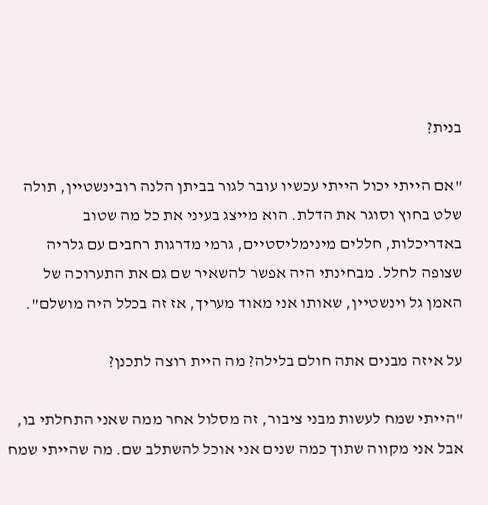בנית?

"אם הייתי יכול הייתי עכשיו עובר לגור בביתן הלנה רובינשטיין, תולה שלט בחוץ וסוגר את הדלת. הוא מייצג בעיני את כל מה שטוב באדריכלות, חללים מינימליסטיים, גרמי מדרגות רחבים עם גלריה שצופה לחלל. מבחינתי היה אפשר להשאיר שם גם את התערוכה של האמן גל וינשטיין, שאותו אני מאוד מעריך, אז זה בכלל היה מושלם".

על איזה מבנים אתה חולם בלילה? מה היית רוצה לתכנן?

"הייתי שמח לעשות מבני ציבור, זה מסלול אחר ממה שאני התחלתי בו, אבל אני מקווה שתוך כמה שנים אני אוכל להשתלב שם. מה שהייתי שמח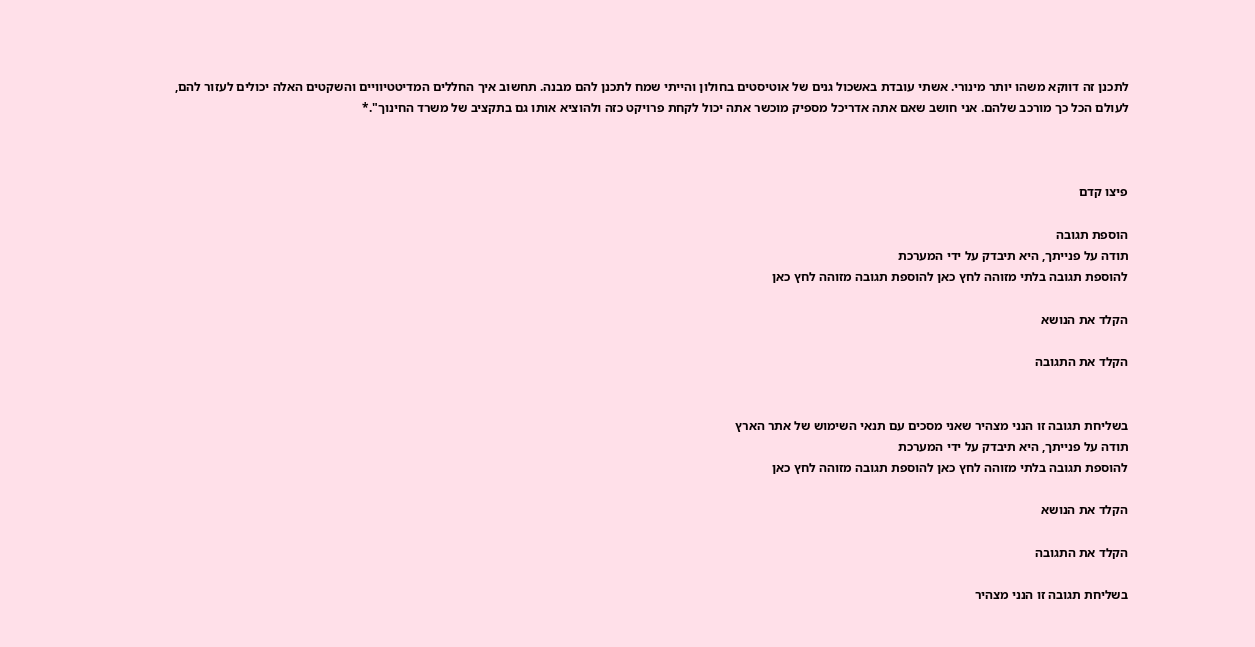לתכנן זה דווקא משהו יותר מינורי. אשתי עובדת באשכול גנים של אוטיסטים בחולון והייתי שמח לתכנן להם מבנה. תחשוב איך החללים המדיטטיוויים והשקטים האלה יכולים לעזור להם, לעולם הכל כך מורכב שלהם. אני חושב שאם אתה אדריכל מספיק מוכשר אתה יכול לקחת פרויקט כזה ולהוציא אותו גם בתקציב של משרד החינוך".*



פיצו קדם

הוספת תגובה
תודה על פנייתך, היא תיבדק על ידי המערכת
להוספת תגובה בלתי מזוהה לחץ כאן להוספת תגובה מזוהה לחץ כאן

הקלד את הנושא

הקלד את התגובה


בשליחת תגובה זו הנני מצהיר שאני מסכים עם תנאי השימוש של אתר הארץ
תודה על פנייתך, היא תיבדק על ידי המערכת
להוספת תגובה בלתי מזוהה לחץ כאן להוספת תגובה מזוהה לחץ כאן

הקלד את הנושא

הקלד את התגובה

בשליחת תגובה זו הנני מצהיר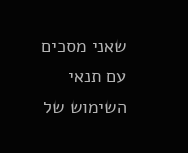שאני מסכים עם תנאי השימוש של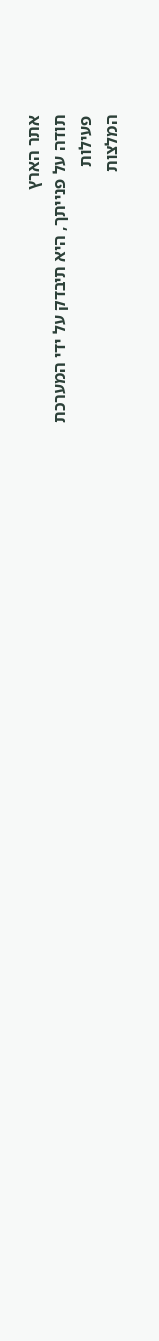אתר הארץ
תודה על פנייתך, היא תיבדק על ידי המערכת
פעילות
המלצות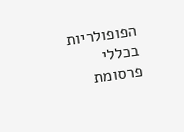הפופולריות בכללי
פרסומת